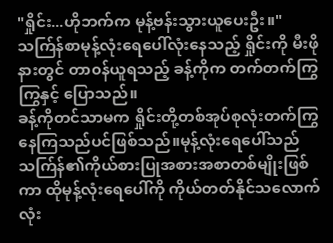"ရှိုင်း...ဟိုဘက်က မုန့်ဗန်းသွားယူပေးဦး။"
သက်ြန်စာမုန့်လုံးရေပေါ်လုံးနေသည့် ရှိုင်းကို မီးဖိုနားတွင် တာ၀န်ယူရသည့် ခန့်ကိုက တက်တက်ကြွကြွနှင့် ပြောသည်။
ခန့်ကိုတင်သာမက ရှိုင်းတို့တစ်အုပ်စုလုံးတက်ကြွနေကြသည်ပင်ဖြစ်သည်။မုန့်လုံးရေပေါ်သည် သက်ြန်၏ကိုယ်စားပြုအစားအစာတစ်မျိုးဖြစ်ကာ ထိုမုန့်လုံးရေပေါ်ကို ကိုယ်တတ်နိုင်သလောက် လုံး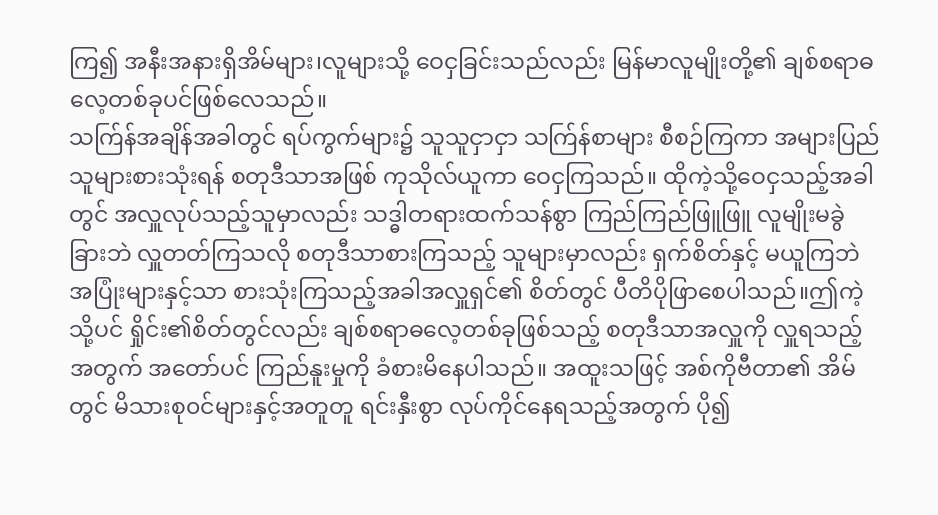ကြ၍ အနီးအနားရှိအိမ်များ၊လူများသို့ ဝေငှခြင်းသည်လည်း မြန်မာလူမျိုးတို့၏ ချစ်စရာဓလေ့တစ်ခုပင်ဖြစ်လေသည်။
သက်ြန်အချိန်အခါတွင် ရပ်ကွက်များ၌ သူသူငှာငှာ သက်ြန်စာများ စီစဉ်ကြကာ အများပြည်သူများစားသုံးရန် စတုဒီသာအဖြစ် ကုသိုလ်ယူကာ ဝေငှကြသည်။ ထိုကဲ့သို့ဝေငှသည့်အခါတွင် အလှူလုပ်သည့်သူမှာလည်း သဒ္ဓါတရားထက်သန်စွာ ကြည်ကြည်ဖြူဖြူ လူမျိုးမခွဲခြားဘဲ လှူတတ်ကြသလို စတုဒီသာစားကြသည့် သူများမှာလည်း ရှက်စိတ်နှင့် မယူကြဘဲ အပြုံးများနှင့်သာ စားသုံးကြသည့်အခါအလှူရှင်၏ စိတ်တွင် ပီတိပိုဖြာစေပါသည်။ဤကဲ့သို့ပင် ရှိုင်း၏စိတ်တွင်လည်း ချစ်စရာဓလေ့တစ်ခုဖြစ်သည့် စတုဒီသာအလှူကို လှူရသည့်အတွက် အတော်ပင် ကြည်နူးမှုကို ခံစားမိနေပါသည်။ အထူးသဖြင့် အစ်ကိုဗီတာ၏ အိမ်တွင် မိသားစု၀င်များနှင့်အတူတူ ရင်းနှီးစွာ လုပ်ကိုင်နေရသည့်အတွက် ပို၍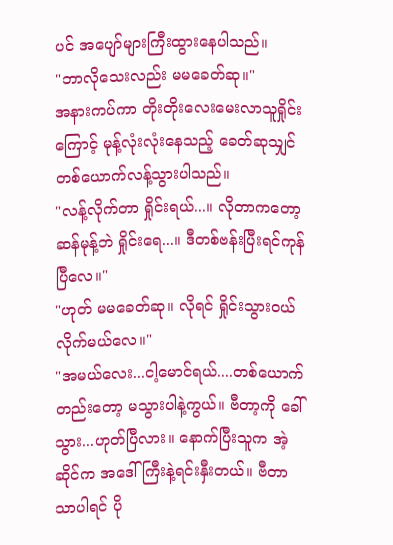ပင် အပျော်များကြီးထွားနေပါသည်။
"ဘာလိုသေးလည်း မမခေတ်ဆု။"
အနားကပ်ကာ တိုးတိုးလေးမေးလာသူရှိုင်းကြောင့် မုန့်လုံးလုံးနေသည့် ခေတ်ဆုသျှင်တစ်ယောက်လန့်သွားပါသည်။
"လန့်လိုက်တာ ရှိုင်းရယ်...။ လိုတာကတော့ ဆန်မုန့်ဘဲ ရှိုင်းရေ...။ ဒီတစ်ဗန်းပြီးရင်ကုန်ပြီလေ။"
"ဟုတ် မမခေတ်ဆု။ လိုရင် ရှိုင်းသွား၀ယ်လိုက်မယ်လေ။"
"အမယ်လေး...ငါ့မောင်ရယ်....တစ်ယောက်တည်းတော့ မသွားပါနဲ့ကွယ်။ ဗီတာ့ကို ခေါ်သွား...ဟုတ်ပြီလား။ နောက်ပြီးသူက အဲ့ဆိုင်က အဒေါ်ကြီးနဲ့ရင်းနှီးတယ်။ ဗီတာသာပါရင် ပို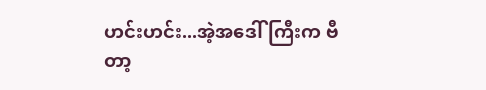ဟင်းဟင်း...အဲ့အဒေါ်ကြီးက ဗီတာ့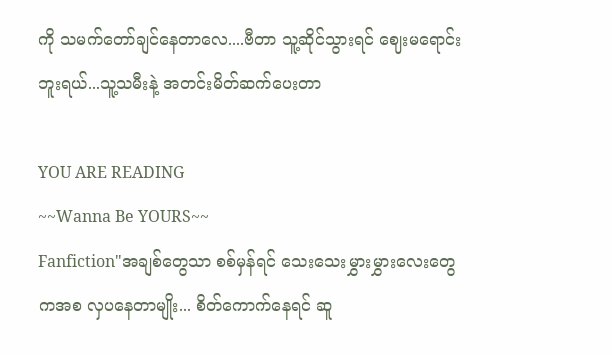ကို သမက်တော်ချင်နေတာလေ....ဗီတာ သူ့ဆိုင်သွားရင် ဈေးမရောင်းဘူးရယ်...သူ့သမီးနဲ့ အတင်းမိတ်ဆက်ပေးတာ

YOU ARE READING
~~Wanna Be YOURS~~
Fanfiction"အချစ်တွေသာ စစ်မှန်ရင် သေးသေးမွှားမွှားလေးတွေကအစ လှပနေတာမျိုး... စိတ်ကောက်နေရင် ဆူ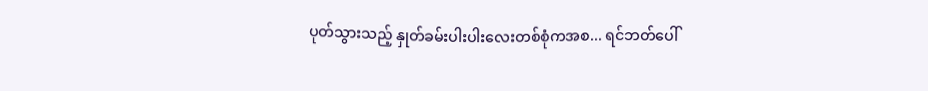ပုတ်သွားသည့် နှုတ်ခမ်းပါးပါးလေးတစ်စုံကအစ... ရင်ဘတ်ပေါ်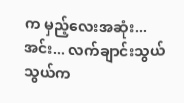က မှည့်လေးအဆုံး... အင်း... လက်ချာင်းသွယ်သွယ်က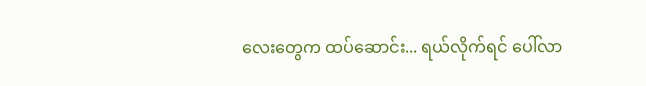လေးတွေက ထပ်ဆောင်း... ရယ်လိုက်ရင် ပေါ်လာ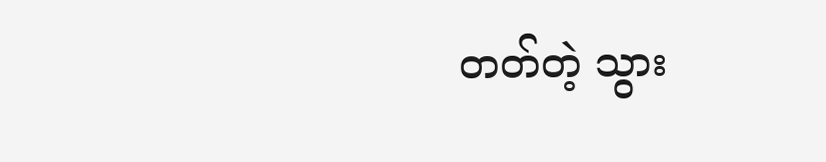တတ်တဲ့ သွား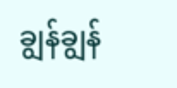ချွန်ချွန်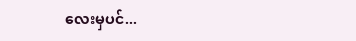လေးမှပင်...